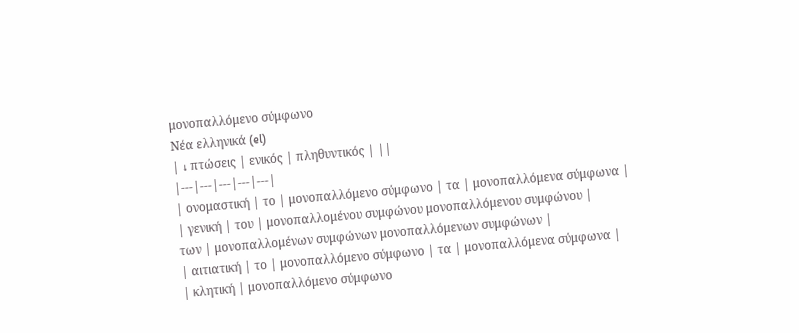μονοπαλλόμενο σύμφωνο
Νέα ελληνικά (el)
| ↓ πτώσεις | ενικός | πληθυντικός | ||
|---|---|---|---|---|
| ονομαστική | το | μονοπαλλόμενο σύμφωνο | τα | μονοπαλλόμενα σύμφωνα |
| γενική | του | μονοπαλλομένου συμφώνου μονοπαλλόμενου συμφώνου |
των | μονοπαλλομένων συμφώνων μονοπαλλόμενων συμφώνων |
| αιτιατική | το | μονοπαλλόμενο σύμφωνο | τα | μονοπαλλόμενα σύμφωνα |
| κλητική | μονοπαλλόμενο σύμφωνο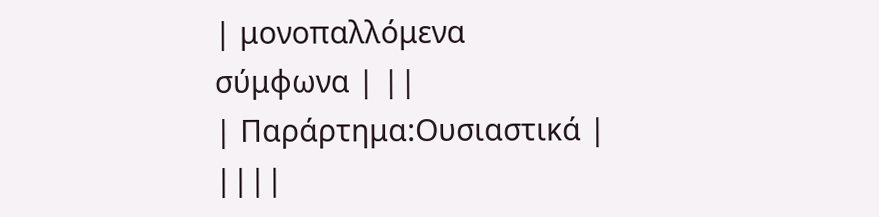| μονοπαλλόμενα σύμφωνα | ||
| Παράρτημα:Ουσιαστικά | ||||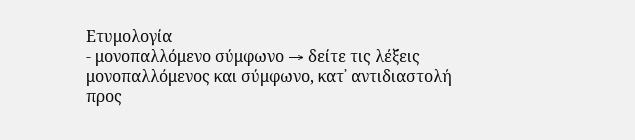Ετυμολογία
- μονοπαλλόμενο σύμφωνο → δείτε τις λέξεις μονοπαλλόμενος και σύμφωνο, κατ᾿ αντιδιαστολή προς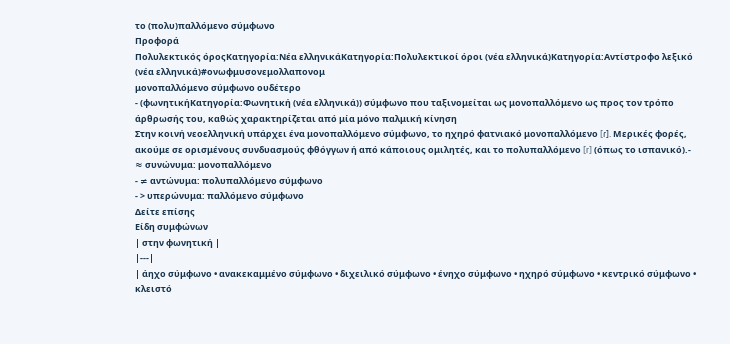το (πολυ)παλλόμενο σύμφωνο
Προφορά
Πολυλεκτικός όροςΚατηγορία:Νέα ελληνικάΚατηγορία:Πολυλεκτικοί όροι (νέα ελληνικά)Κατηγορία:Αντίστροφο λεξικό (νέα ελληνικά)#ονωφμυσονεμολλαπονομ
μονοπαλλόμενο σύμφωνο ουδέτερο
- (φωνητικήΚατηγορία:Φωνητική (νέα ελληνικά)) σύμφωνο που ταξινομείται ως μονοπαλλόμενο ως προς τον τρόπο άρθρωσής του, καθώς χαρακτηρίζεται από μία μόνο παλμική κίνηση
Στην κοινή νεοελληνική υπάρχει ένα μονοπαλλόμενο σύμφωνο, το ηχηρό φατνιακό μονοπαλλόμενο [ɾ]. Μερικές φορές, ακούμε σε ορισμένους συνδυασμούς φθόγγων ή από κάποιους ομιλητές, και το πολυπαλλόμενο [r] (όπως το ισπανικό).- ≈ συνώνυμα: μονοπαλλόμενο
- ≠ αντώνυμα: πολυπαλλόμενο σύμφωνο
- > υπερώνυμα: παλλόμενο σύμφωνο
Δείτε επίσης
Είδη συμφώνων
| στην φωνητική |
|---|
| άηχο σύμφωνο • ανακεκαμμένο σύμφωνο • διχειλικό σύμφωνο • ένηχο σύμφωνο • ηχηρό σύμφωνο • κεντρικό σύμφωνο • κλειστό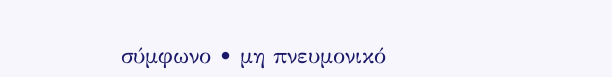σύμφωνο • μη πνευμονικό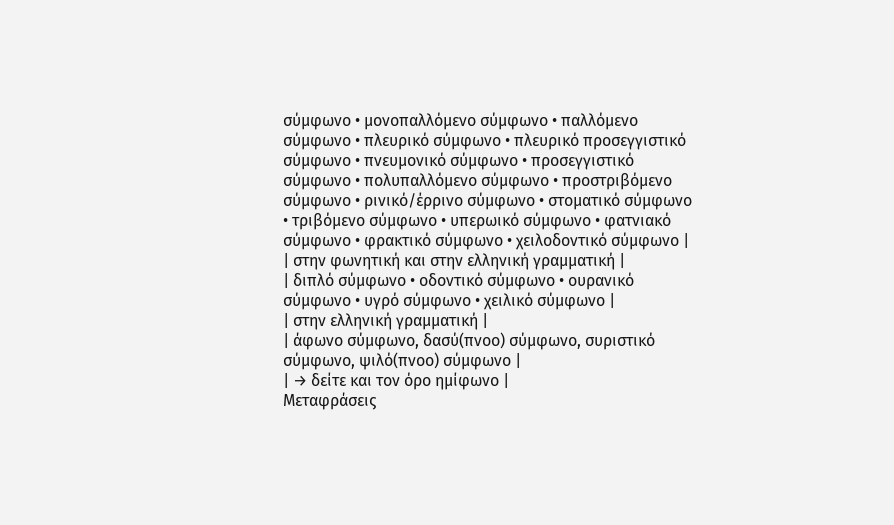σύμφωνο • μονοπαλλόμενο σύμφωνο • παλλόμενο σύμφωνο • πλευρικό σύμφωνο • πλευρικό προσεγγιστικό σύμφωνο • πνευμονικό σύμφωνο • προσεγγιστικό σύμφωνο • πολυπαλλόμενο σύμφωνο • προστριβόμενο σύμφωνο • ρινικό/έρρινο σύμφωνο • στοματικό σύμφωνο • τριβόμενο σύμφωνο • υπερωικό σύμφωνο • φατνιακό σύμφωνο • φρακτικό σύμφωνο • χειλοδοντικό σύμφωνο |
| στην φωνητική και στην ελληνική γραμματική |
| διπλό σύμφωνο • οδοντικό σύμφωνο • ουρανικό σύμφωνο • υγρό σύμφωνο • χειλικό σύμφωνο |
| στην ελληνική γραμματική |
| άφωνο σύμφωνο, δασύ(πνοο) σύμφωνο, συριστικό σύμφωνο, ψιλό(πνοο) σύμφωνο |
| → δείτε και τον όρο ημίφωνο |
Μεταφράσεις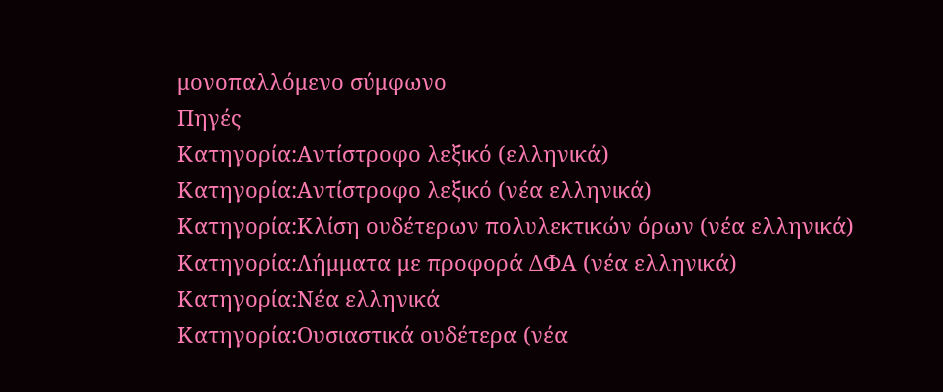μονοπαλλόμενο σύμφωνο
Πηγές
Κατηγορία:Αντίστροφο λεξικό (ελληνικά)
Κατηγορία:Αντίστροφο λεξικό (νέα ελληνικά)
Κατηγορία:Κλίση ουδέτερων πολυλεκτικών όρων (νέα ελληνικά)
Κατηγορία:Λήμματα με προφορά ΔΦΑ (νέα ελληνικά)
Κατηγορία:Νέα ελληνικά
Κατηγορία:Ουσιαστικά ουδέτερα (νέα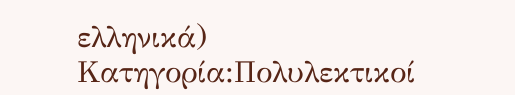ελληνικά)
Κατηγορία:Πολυλεκτικοί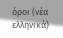όροι (νέα ελληνικά)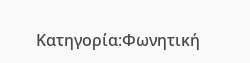Κατηγορία:Φωνητική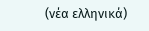(νέα ελληνικά)